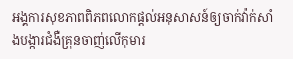អង្គការសុខភាពពិភពលោកផ្តល់អនុសាសន៍ឲ្យចាក់វ៉ាក់សាំងបង្ការជំងឺគ្រុនចាញ់លើកុមារ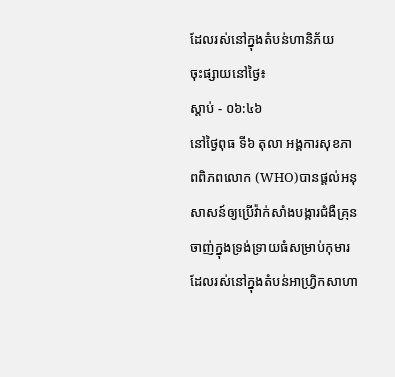ដែលរស់នៅក្នុងតំបន់ហានិភ័យ
ចុះផ្សាយនៅថ្ងៃ៖
ស្តាប់ - ០៦:៤៦
នៅថ្ងៃពុធ ទី៦ តុលា អង្គការសុខភាពពិភពលោក (WHO)បានផ្តល់អនុសាសន៍ឲ្យប្រើវ៉ាក់សាំងបង្ការជំងឺគ្រុនចាញ់ក្នុងទ្រង់ទ្រាយធំសម្រាប់កុមារដែលរស់នៅក្នុងតំបន់អាហ្រ្វិកសាហា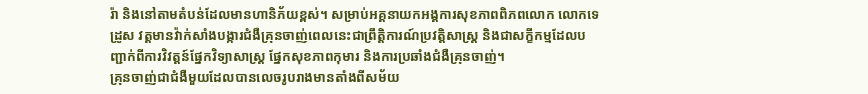រ៉ា និងនៅតាមតំបន់ដែលមានហានិភ័យខ្ពស់។ សម្រាប់អគ្គនាយកអង្គការសុខភាពពិភពលោក លោកទេដ្រូស វត្តមានវ៉ាក់សាំងបង្ការជំងឺគ្រុនចាញ់ពេលនេះជាព្រឹត្តិការណ៍ប្រវត្តិសាស្រ្ត និងជាសក្ខីកម្មដែលបញ្ជាក់ពីការវិវត្តន៍ផ្នែកវិទ្យាសាស្រ្ត ផ្នែកសុខភាពកុមារ និងការប្រឆាំងជំងឺគ្រុនចាញ់។
គ្រុនចាញ់ជាជំងឺមួយដែលបានលេចរូបរាងមានតាំងពីសម័យ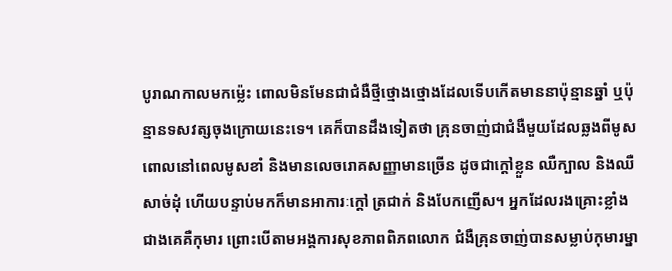បូរាណកាលមកម្ល៉េះ ពោលមិនមែនជាជំងឺថ្មីថ្មោងថ្មោងដែលទើបកើតមាននាប៉ុន្មានឆ្នាំ ឬប៉ុន្មានទសវត្សចុងក្រោយនេះទេ។ គេក៏បានដឹងទៀតថា គ្រុនចាញ់ជាជំងឺមួយដែលឆ្លងពីមូស ពោលនៅពេលមូសខាំ និងមានលេចរោគសញ្ញាមានច្រើន ដូចជាក្តៅខ្លួន ឈឺក្បាល និងឈឺសាច់ដុំ ហើយបន្ទាប់មកក៏មានអាការៈក្តៅ ត្រជាក់ និងបែកញើស។ អ្នកដែលរងគ្រោះខ្លាំងជាងគេគឺកុមារ ព្រោះបើតាមអង្គការសុខភាពពិភពលោក ជំងឺគ្រុនចាញ់បានសម្លាប់កុមារម្នា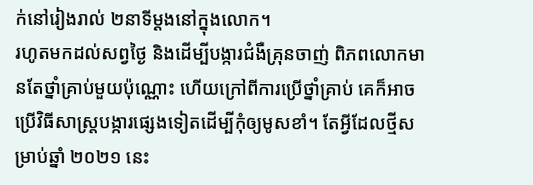ក់នៅរៀងរាល់ ២នាទីម្តងនៅក្នុងលោក។
រហូតមកដល់សព្វថ្ងៃ និងដើម្បីបង្ការជំងឺគ្រុនចាញ់ ពិភពលោកមានតែថ្នាំគ្រាប់មួយប៉ុណ្ណោះ ហើយក្រៅពីការប្រើថ្នាំគ្រាប់ គេក៏អាចប្រើវិធីសាស្រ្តបង្ការផ្សេងទៀតដើម្បីកុំឲ្យមូសខាំ។ តែអ្វីដែលថ្មីសម្រាប់ឆ្នាំ ២០២១ នេះ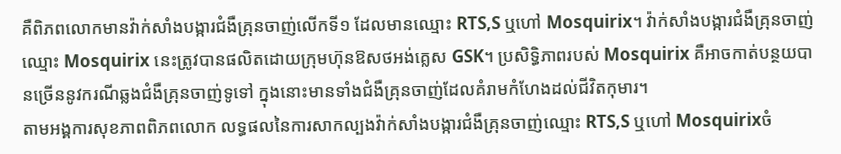គឺពិភពលោកមានវ៉ាក់សាំងបង្ការជំងឺគ្រុនចាញ់លើកទី១ ដែលមានឈ្មោះ RTS,S ឬហៅ Mosquirix។ វ៉ាក់សាំងបង្ការជំងឺគ្រុនចាញ់ឈ្មោះ Mosquirix នេះត្រូវបានផលិតដោយក្រុមហ៊ុនឱសថអង់គ្លេស GSK។ ប្រសិទ្ធិភាពរបស់ Mosquirix គឺអាចកាត់បន្ថយបានច្រើននូវករណីឆ្លងជំងឺគ្រុនចាញ់ទូទៅ ក្នុងនោះមានទាំងជំងឺគ្រុនចាញ់ដែលគំរាមកំហែងដល់ជីវិតកុមារ។
តាមអង្គការសុខភាពពិភពលោក លទ្ធផលនៃការសាកល្បងវ៉ាក់សាំងបង្ការជំងឺគ្រុនចាញ់ឈ្មោះ RTS,S ឬហៅ Mosquirixចំ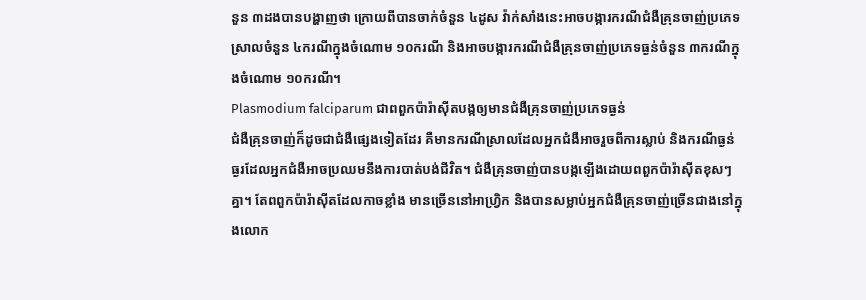នួន ៣ដងបានបង្ហាញថា ក្រោយពីបានចាក់ចំនួន ៤ដូស វ៉ាក់សាំងនេះអាចបង្ការករណីជំងឺគ្រុនចាញ់ប្រភេទស្រាលចំនួន ៤ករណីក្នុងចំណោម ១០ករណី និងអាចបង្ការករណីជំងឺគ្រុនចាញ់ប្រភេទធ្ងន់ចំនួន ៣ករណីក្នុងចំណោម ១០ករណី។
Plasmodium falciparum ជាពពួកប៉ារ៉ាស៊ីតបង្កឲ្យមានជំងឺគ្រុនចាញ់ប្រភេទធ្ងន់
ជំងឺគ្រុនចាញ់ក៏ដូចជាជំងឺផ្សេងទៀតដែរ គឺមានករណីស្រាលដែលអ្នកជំងឺអាចរួចពីការស្លាប់ និងករណីធ្ងន់ធ្ងរដែលអ្នកជំងឺអាចប្រឈមនឹងការបាត់បង់ជីវិត។ ជំងឺគ្រុនចាញ់បានបង្កឡើងដោយពពួកប៉ារ៉ាស៊ីតខុសៗគ្នា។ តែពពួកប៉ារ៉ាស៊ីតដែលកាចខ្លាំង មានច្រើននៅអាហ្រ្វិក និងបានសម្លាប់អ្នកជំងឺគ្រុនចាញ់ច្រើនជាងនៅក្នុងលោក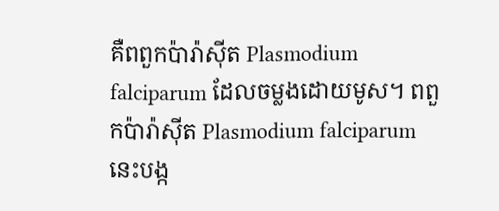គឺពពួកប៉ារ៉ាស៊ីត Plasmodium falciparum ដែលចម្លងដោយមូស។ ពពួកប៉ារ៉ាស៊ីត Plasmodium falciparum នេះបង្ក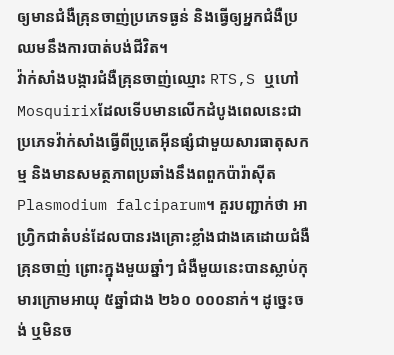ឲ្យមានជំងឺគ្រុនចាញ់ប្រភេទធ្ងន់ និងធ្វើឲ្យអ្នកជំងឺប្រឈមនឹងការបាត់បង់ជីវិត។
វ៉ាក់សាំងបង្ការជំងឺគ្រុនចាញ់ឈ្មោះ RTS,S ឬហៅ Mosquirixដែលទើបមានលើកដំបូងពេលនេះជាប្រភេទវ៉ាក់សាំងធ្វើពីប្រូតេអ៊ីនផ្សំជាមួយសារធាតុសកម្ម និងមានសមត្ថភាពប្រឆាំងនឹងពពួកប៉ារ៉ាស៊ីត Plasmodium falciparum។ គួរបញ្ជាក់ថា អាហ្រ្វិកជាតំបន់ដែលបានរងគ្រោះខ្លាំងជាងគេដោយជំងឺគ្រុនចាញ់ ព្រោះក្នុងមួយឆ្នាំៗ ជំងឺមួយនេះបានស្លាប់កុមារក្រោមអាយុ ៥ឆ្នាំជាង ២៦០ ០០០នាក់។ ដូច្នេះចង់ ឬមិនច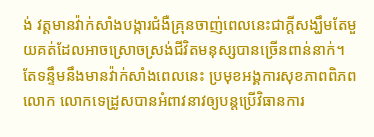ង់ វត្តមានវ៉ាក់សាំងបង្ការជំងឺគ្រុនចាញ់ពេលនេះជាក្តីសង្ឃឹមតែមួយគត់ដែលអាចស្រោចស្រង់ជីវិតមនុស្សបានច្រើនពាន់នាក់។
តែទន្ទឹមនឹងមានវ៉ាក់សាំងពេលនេះ ប្រមុខអង្គការសុខភាពពិភពលោក លោកទេដ្រូសបានអំពាវនាវឲ្យបន្តប្រើវិធានការ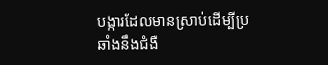បង្ការដែលមានស្រាប់ដើម្បីប្រឆាំងនឹងជំងឺ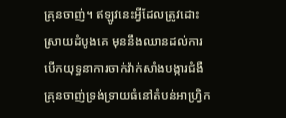គ្រុនចាញ់។ ឥឡូវនេះអ្វីដែលត្រូវដោះស្រាយដំបូងគេ មុននឹងឈានដល់ការបើកយុទ្ធនាការចាក់វ៉ាក់សាំងបង្ការជំងឺគ្រុនចាញ់ទ្រង់ទ្រាយធំនៅតំបន់អាហ្វ្រិក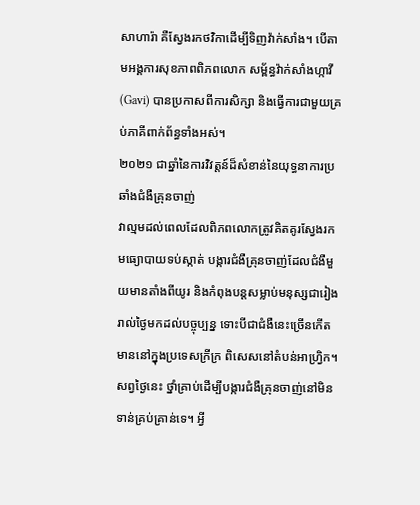សាហារ៉ា គឺស្វែងរកថវិកាដើម្បីទិញវ៉ាក់សាំង។ បើតាមអង្គការសុខភាពពិភពលោក សម្ព័ន្ធវ៉ាក់សាំងហ្កាវី(Gavi) បានប្រកាសពីការសិក្សា និងធ្វើការជាមួយគ្រប់ភាគីពាក់ព័ន្ធទាំងអស់។
២០២១ ជាឆ្នាំនៃការវិវត្តន៍ដ៏សំខាន់នៃយុទ្ធនាការប្រឆាំងជំងឺគ្រុនចាញ់
វាល្មមដល់ពេលដែលពិភពលោកត្រូវគិតគូរស្វែងរកមធ្យោបាយទប់ស្កាត់ បង្ការជំងឺគ្រុនចាញ់ដែលជំងឺមួយមានតាំងពីយូរ និងកំពុងបន្តសម្លាប់មនុស្សជារៀងរាល់ថ្ងៃមកដល់បច្ចុប្បន្ន ទោះបីជាជំងឺនេះច្រើនកើតមាននៅក្នុងប្រទេសក្រីក្រ ពិសេសនៅតំបន់អាហ្រ្វិក។ សព្វថ្ងៃនេះ ថ្នាំគ្រាប់ដើម្បីបង្ការជំងឺគ្រុនចាញ់នៅមិនទាន់គ្រប់គ្រាន់ទេ។ អ្វី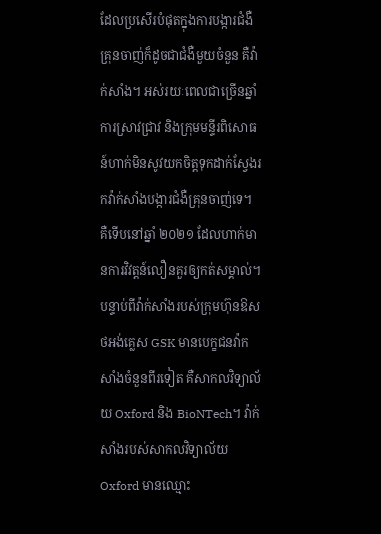ដែលប្រសើរបំផុតក្នុងការបង្ការជំងឺគ្រុនចាញ់ក៏ដូចជាជំងឺមួយចំនួន គឺវ៉ាក់សាំង។ អស់រយៈពេលជាច្រើនឆ្នាំ ការស្រាវជ្រាវ និងក្រុមមន្ទីរពិសោធន៍ហាក់មិនសូវយកចិត្តទុកដាក់ស្វែងរកវ៉ាក់សាំងបង្ការជំងឺគ្រុនចាញ់ទេ។
គឺទើបនៅឆ្នាំ ២០២១ ដែលហាក់មានការវិវត្តន៍លឿនគួរឲ្យកត់សម្គាល់។ បន្ទាប់ពីវ៉ាក់សាំងរបស់ក្រុមហ៊ុនឱសថអង់គ្លេស GSK មានបេក្ខជនវ៉ាកសាំងចំនួនពីរទៀត គឺសាកលវិទ្យាល័យ Oxford និង BioNTech។ វ៉ាក់សាំងរបស់សាកលវិទ្យាល័យ Oxford មានឈ្មោះ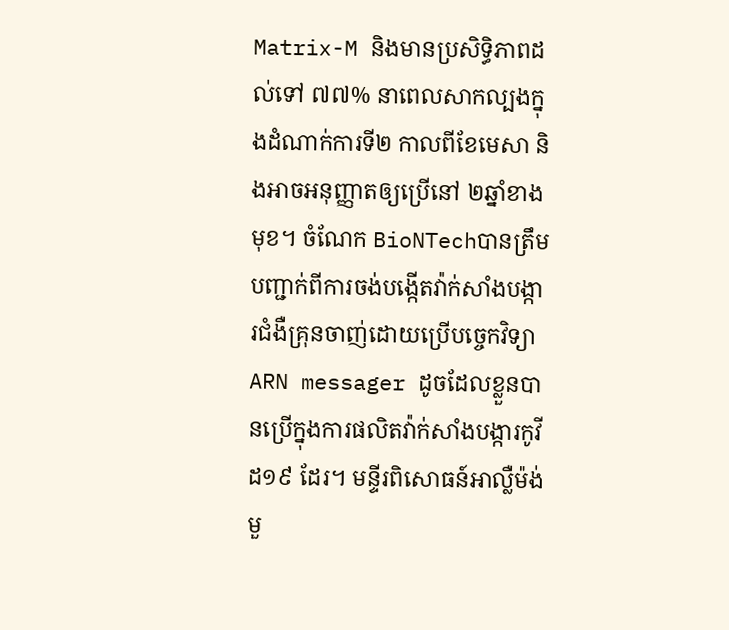Matrix-M និងមានប្រសិទ្ធិភាពដល់ទៅ ៧៧% នាពេលសាកល្បងក្នុងដំណាក់ការទី២ កាលពីខែមេសា និងអាចអនុញ្ញាតឲ្យប្រើនៅ ២ឆ្នាំខាងមុខ។ ចំណែក BioNTechបានត្រឹមបញ្ជាក់ពីការចង់បង្កើតវ៉ាក់សាំងបង្ការជំងឺគ្រុនចាញ់ដោយប្រើបច្ចេកវិទ្យា ARN messager ដូចដែលខ្លួនបានប្រើក្នុងការផលិតវ៉ាក់សាំងបង្ការកូវីដ១៩ ដែរ។ មន្ទីរពិសោធន៍អាល្លឺម៉ង់មួ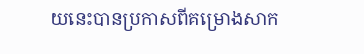យនេះបានប្រកាសពីគម្រោងសាក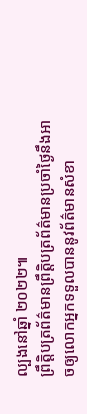ល្បងនៅឆ្នាំ ២០២២៕
ព្រឹត្តិបត្រព័ត៌មានព្រឹត្តិបត្រព័ត៌មានប្រចាំថ្ងៃនឹងអាចឲ្យលោកអ្នកទទួលបាននូវព័ត៌មានសំខា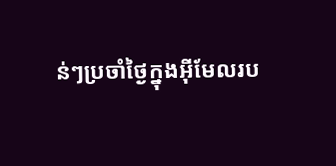ន់ៗប្រចាំថ្ងៃក្នុងអ៊ីមែលរប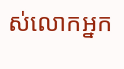ស់លោកអ្នក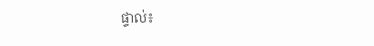ផ្ទាល់៖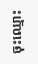ចុះឈ្មោះ